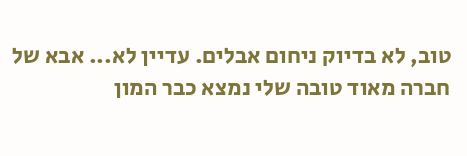טוב, לא בדיוק ניחום אבלים. עדיין לא... אבא של חברה מאוד טובה שלי נמצא כבר המון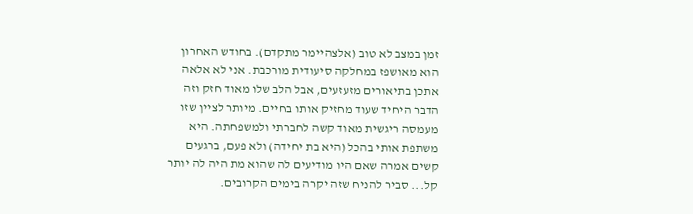זמן במצב לא טוב (אלצהיימר מתקדם). בחודש האחרון הוא מאושפז במחלקה סיעודית מורכבת. אני לא אלאה אתכן בתיאורים מזעזעים, אבל הלב שלו מאוד חזק וזה הדבר היחיד שעוד מחזיק אותו בחיים. מיותר לציין שזו מעמסה ריגשית מאוד קשה לחברתי ולמשפחתה. היא משתפת אותי בהכל (היא בת יחידה) ולא פעם, ברגעים קשים אמרה שאם היו מודיעים לה שהוא מת היה לה יותר קל... סביר להניח שזה יקרה בימים הקרובים.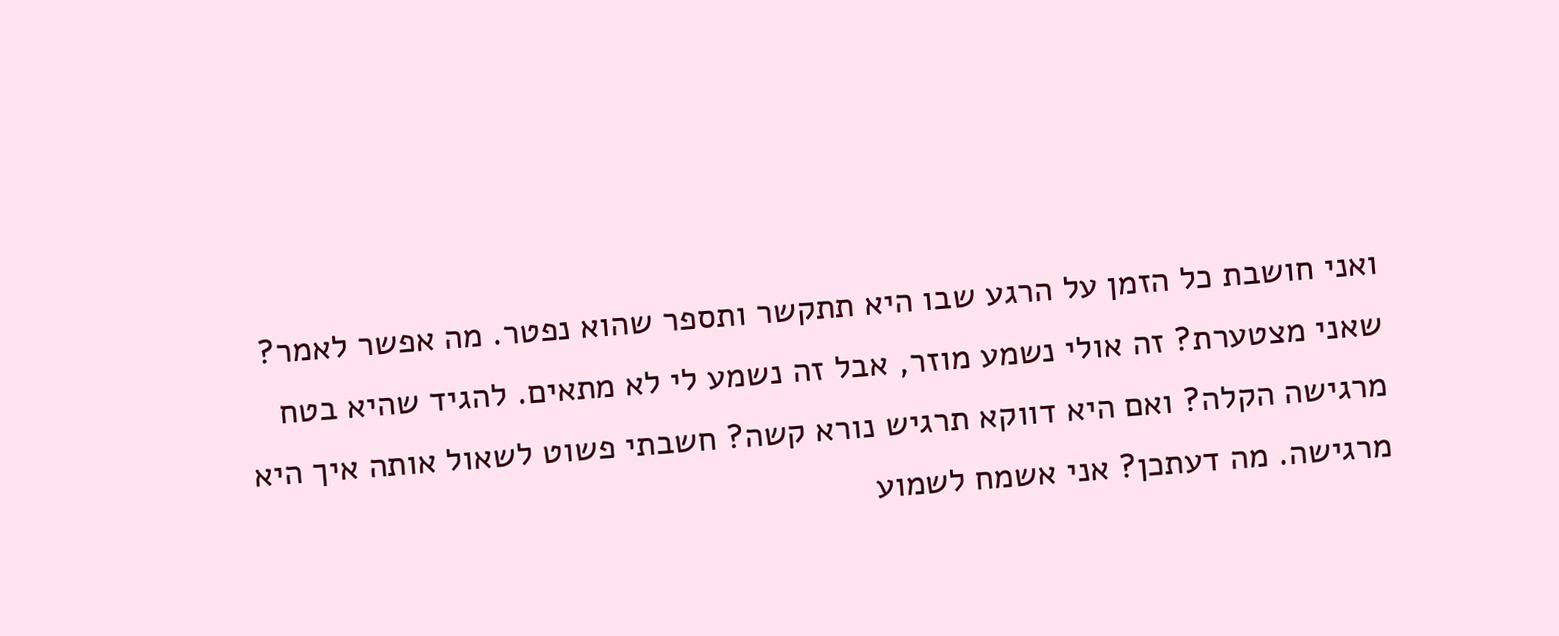ואני חושבת כל הזמן על הרגע שבו היא תתקשר ותספר שהוא נפטר. מה אפשר לאמר? שאני מצטערת? זה אולי נשמע מוזר, אבל זה נשמע לי לא מתאים. להגיד שהיא בטח מרגישה הקלה? ואם היא דווקא תרגיש נורא קשה? חשבתי פשוט לשאול אותה איך היא מרגישה. מה דעתכן? אני אשמח לשמוע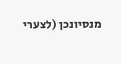מנסיונכן (לצערי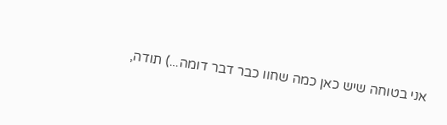אני בטוחה שיש כאן כמה שחוו כבר דבר דומה...) תודה,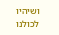ושיהיו לכולנו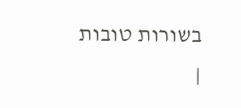בשורות טובות
|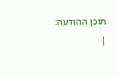תוכן ההודעה:
|